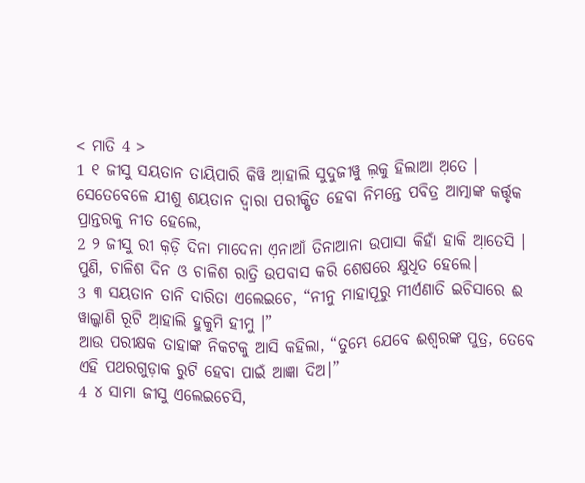< ମାତି 4 >
1 ୧ ଜୀସୁ ସୟତାନ ତାୟିପାରି କିୱି ଆ଼ହାଲି ସୁଦୁଜୀୱୁ ଲ଼କୁ ହିଲାଆ ଅ଼ତେ ।
ସେତେବେଳେ ଯୀଶୁ ଶୟତାନ ଦ୍ୱାରା ପରୀକ୍ଷିତ ହେବା ନିମନ୍ତେ ପବିତ୍ର ଆତ୍ମାଙ୍କ କର୍ତ୍ତୃକ ପ୍ରାନ୍ତରକୁ ନୀତ ହେଲେ,
2 ୨ ଜୀସୁ ରୀ କ଼ଡ଼ି ଦିନା ମାଦେନା ଏ଼ନାଆଁ ତିନାଆନା ଉପାସା କିହାଁ ହାକି ଆ଼ତେସି ।
ପୁଣି, ଚାଳିଶ ଦିନ ଓ ଚାଳିଶ ରାତ୍ରି ଉପବାସ କରି ଶେଷରେ କ୍ଷୁଧିତ ହେଲେ।
3 ୩ ସୟତାନ ତାନି ଦାରିତା ଏଲେଇଚେ, “ନୀନୁ ମାହାପୂରୁ ମୀର୍ଏଣାତି ଇଚିସାରେ ଈ ୱାଲ୍କାଣି ରୂଟି ଆ଼ହାଲି ହୁକୁମି ହୀମୁ ।”
ଆଉ ପରୀକ୍ଷକ ତାହାଙ୍କ ନିକଟକୁ ଆସି କହିଲା, “ତୁମ୍ଭେ ଯେବେ ଈଶ୍ବରଙ୍କ ପୁତ୍ର, ତେବେ ଏହି ପଥରଗୁଡ଼ାକ ରୁଟି ହେବା ପାଇଁ ଆଜ୍ଞା ଦିଅ।”
4 ୪ ସାମା ଜୀସୁ ଏଲେଇଚେସି,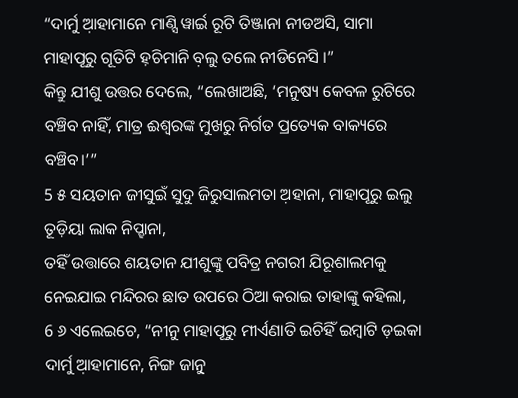“ଦାର୍ମୁ ଆ଼ହାମାନେ ମାଣ୍ସି ୱାର୍ଇ ରୂଟି ତିଞ୍ଜାନା ନୀଡଅସି, ସାମା ମାହାପୂରୁ ଗୂତିଟି ହ଼ଚିମାନି ବ଼ଲୁ ତଲେ ନୀଡିନେସି ।”
କିନ୍ତୁ ଯୀଶୁ ଉତ୍ତର ଦେଲେ, “ଲେଖାଅଛି, ‘ମନୁଷ୍ୟ କେବଳ ରୁଟିରେ ବଞ୍ଚିବ ନାହିଁ, ମାତ୍ର ଈଶ୍ବରଙ୍କ ମୁଖରୁ ନିର୍ଗତ ପ୍ରତ୍ୟେକ ବାକ୍ୟରେ ବଞ୍ଚିବ।’”
5 ୫ ସୟତାନ ଜୀସୁଇଁ ସୁଦୁ ଜିରୁସାଲମତା ଅ଼ହାନା, ମାହାପୂରୁ ଇଲୁ ତୂଡ଼ିୟା ଲାକ ନିପ୍ହାନା,
ତହିଁ ଉତ୍ତାରେ ଶୟତାନ ଯୀଶୁଙ୍କୁ ପବିତ୍ର ନଗରୀ ଯିରୂଶାଲମକୁ ନେଇଯାଇ ମନ୍ଦିରର ଛାତ ଉପରେ ଠିଆ କରାଇ ତାହାଙ୍କୁ କହିଲା,
6 ୬ ଏଲେଇଚେ, “ନୀନୁ ମାହାପୂରୁ ମୀର୍ଏଣାତି ଇଚିହିଁ ଇମ୍ବାଟି ଡ଼ଇକା ଦାର୍ମୁ ଆ଼ହାମାନେ, ନିଙ୍ଗ ଜାତ୍ନୁ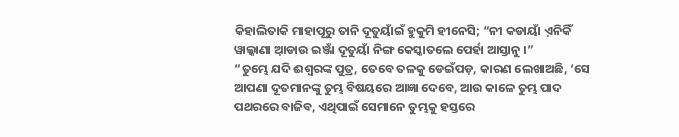କିହାଲିତାକି ମାହାପୂରୁ ତାନି ଦୂତୁୟାଁଇଁ ହୁକୁମି ହୀନେସି; “ନୀ କଡାୟାଁ ଏ଼ନିକିଁ ୱାଲ୍କାଣା ଆ଼ଡାଉ ଇଞ୍ଜାଁ ଦୂତୁୟାଁ ନିଙ୍ଗ କେସ୍କାତଲେ ପେର୍ହା ଆସ୍ତାନୁ ।”
“ତୁମ୍ଭେ ଯଦି ଈଶ୍ବରଙ୍କ ପୁତ୍ର, ତେବେ ତଳକୁ ଡେଇଁପଡ଼, କାରଣ ଲେଖାଅଛି, ‘ସେ ଆପଣା ଦୂତମାନଙ୍କୁ ତୁମ୍ଭ ବିଷୟରେ ଆଜ୍ଞା ଦେବେ, ଆଉ କାଳେ ତୁମ୍ଭ ପାଦ ପଥରରେ ବାଜିବ, ଏଥିପାଇଁ ସେମାନେ ତୁମ୍ଭକୁ ହସ୍ତରେ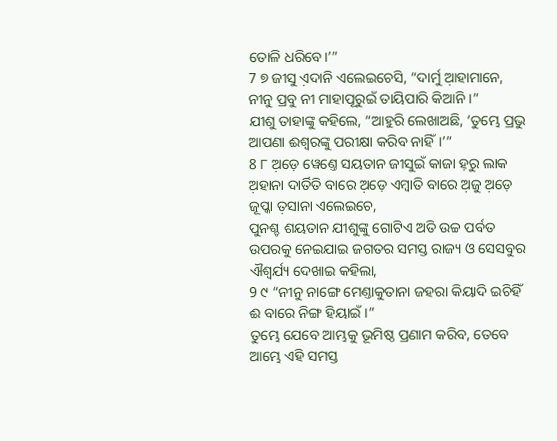ତୋଳି ଧରିବେ।’”
7 ୭ ଜୀସୁ ଏ଼ଦାନି ଏଲେଇଚେସି, “ଦାର୍ମୁ ଆ଼ହାମାନେ, ନୀନୁ ପ୍ରବୁ ନୀ ମାହାପୂରୁଇଁ ତାୟିପାରି କିଆନି ।”
ଯୀଶୁ ତାହାଙ୍କୁ କହିଲେ, “ଆହୁରି ଲେଖାଅଛି, ‘ତୁମ୍ଭେ ପ୍ରଭୁ ଆପଣା ଈଶ୍ବରଙ୍କୁ ପରୀକ୍ଷା କରିବ ନାହିଁ।’”
8 ୮ ଅ଼ଡ଼େ ୱେଣ୍ତେ ସୟତାନ ଜୀସୁଇଁ କାଜା ହ଼ରୁ ଲାକ ଅ଼ହାନା ଦାର୍ତିତି ବାରେ ଅ଼ଡ଼େ ଏମ୍ବାତି ବାରେ ଅ଼ଜୁ ଅ଼ଡ଼େ ଜୂପ୍କା ତ଼ସାନା ଏଲେଇଚେ,
ପୁନଶ୍ଚ ଶୟତାନ ଯୀଶୁଙ୍କୁ ଗୋଟିଏ ଅତି ଉଚ୍ଚ ପର୍ବତ ଉପରକୁ ନେଇଯାଇ ଜଗତର ସମସ୍ତ ରାଜ୍ୟ ଓ ସେସବୁର ଐଶ୍ୱର୍ଯ୍ୟ ଦେଖାଇ କହିଲା,
9 ୯ “ନୀନୁ ନାଙ୍ଗେ ମେଣ୍ତାକୁତାନା ଜହରା କିୟାଦି ଇଚିହିଁ ଈ ବାରେ ନିଙ୍ଗ ହିୟାଇଁ ।”
ତୁମ୍ଭେ ଯେବେ ଆମ୍ଭକୁ ଭୂମିଷ୍ଠ ପ୍ରଣାମ କରିବ, ତେବେ ଆମ୍ଭେ ଏହି ସମସ୍ତ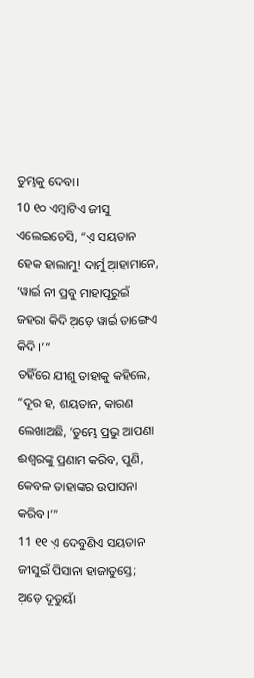ତୁମ୍ଭକୁ ଦେବା।
10 ୧୦ ଏମ୍ବାଟିଏ ଜୀସୁ ଏଲେଇଚେସି, “ଏ଼ ସୟତାନ ହେକ ହାଲାମୁ! ଦାର୍ମୁ ଆ଼ହାମାନେ, ‘ୱାର୍ଇ ନୀ ପ୍ରବୁ ମାହାପୂରୁଇଁ ଜହରା କିଦି ଅ଼ଡ଼େ ୱାର୍ଇ ତାଙ୍ଗେଏ କିଦି ।’”
ତହିଁରେ ଯୀଶୁ ତାହାକୁ କହିଲେ, “ଦୂର ହ, ଶୟତାନ, କାରଣ ଲେଖାଅଛି, ‘ତୁମ୍ଭେ ପ୍ରଭୁ ଆପଣା ଈଶ୍ବରଙ୍କୁ ପ୍ରଣାମ କରିବ, ପୁଣି, କେବଳ ତାହାଙ୍କର ଉପାସନା କରିବ।’”
11 ୧୧ ଏ଼ ଦେବୁଣିଏ ସୟତାନ ଜୀସୁଇଁ ପିସାନା ହାଜାତୁସ୍ତେ; ଅ଼ଡ଼େ ଦୂତୁୟାଁ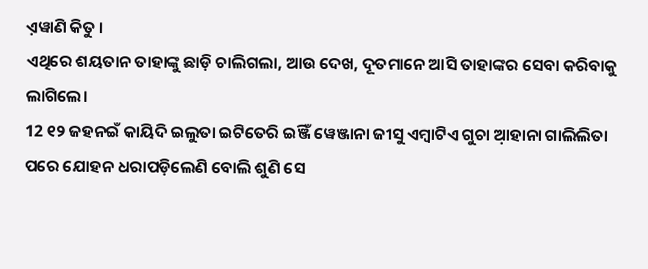ଏ଼ୱାଣି କିତୁ ।
ଏଥିରେ ଶୟତାନ ତାହାଙ୍କୁ ଛାଡ଼ି ଚାଲିଗଲା, ଆଉ ଦେଖ, ଦୂତମାନେ ଆସି ତାହାଙ୍କର ସେବା କରିବାକୁ ଲାଗିଲେ।
12 ୧୨ ଜହନଇଁ କାୟିଦି ଇଲୁତା ଇଟିତେରି ଇଞ୍ଜିଁ ୱେଞ୍ଜାନା ଜୀସୁ ଏମ୍ବାଟିଏ ଗୁଚା ଆ଼ହାନା ଗାଲିଲିତା
ପରେ ଯୋହନ ଧରାପଡ଼ିଲେଣି ବୋଲି ଶୁଣି ସେ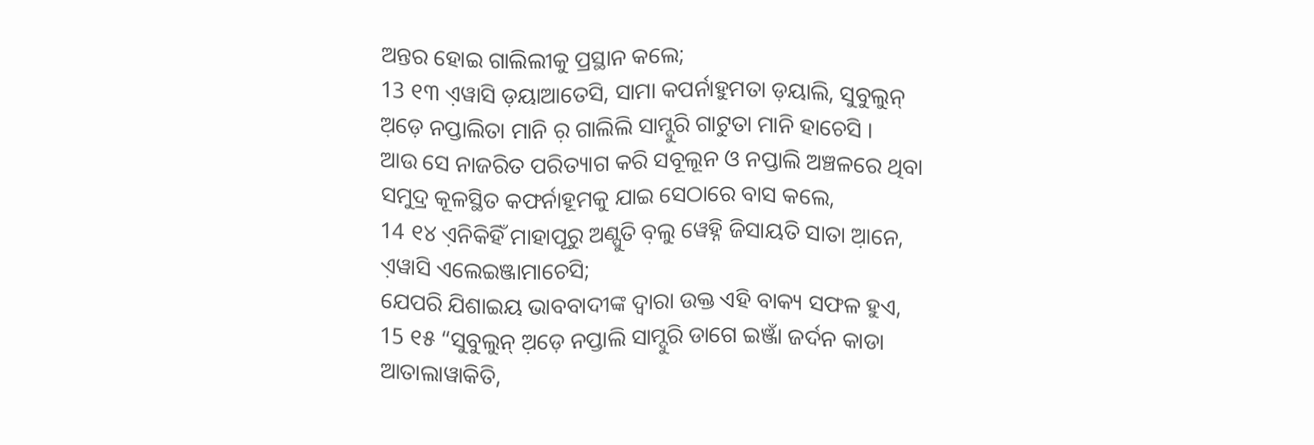ଅନ୍ତର ହୋଇ ଗାଲିଲୀକୁ ପ୍ରସ୍ଥାନ କଲେ;
13 ୧୩ ଏ଼ୱାସି ଡ଼ୟାଆତେସି, ସାମା କପର୍ନାହୁମତା ଡ଼ୟାଲି, ସୁବୁଲୁନ୍ ଅ଼ଡ଼େ ନପ୍ତାଲିତା ମାନି ର଼ ଗାଲିଲି ସାମ୍ଦୁରି ଗାଟୁତା ମାନି ହାଚେସି ।
ଆଉ ସେ ନାଜରିତ ପରିତ୍ୟାଗ କରି ସବୂଲୂନ ଓ ନପ୍ତାଲି ଅଞ୍ଚଳରେ ଥିବା ସମୁଦ୍ର କୂଳସ୍ଥିତ କଫର୍ନାହୂମକୁ ଯାଇ ସେଠାରେ ବାସ କଲେ,
14 ୧୪ ଏ଼ନିକିହିଁ ମାହାପୂରୁ ଅଣ୍ପୁତି ବ଼ଲୁ ୱେହ୍ନି ଜିସାୟତି ସାତା ଆ଼ନେ, ଏ଼ୱାସି ଏଲେଇଞ୍ଜାମାଚେସି;
ଯେପରି ଯିଶାଇୟ ଭାବବାଦୀଙ୍କ ଦ୍ୱାରା ଉକ୍ତ ଏହି ବାକ୍ୟ ସଫଳ ହୁଏ,
15 ୧୫ “ସୁବୁଲୁନ୍ ଅ଼ଡ଼େ ନପ୍ତାଲି ସାମ୍ଦୁରି ଡାଗେ ଇଞ୍ଜାଁ ଜର୍ଦନ କାଡା ଆତାଲାୱାକିତି,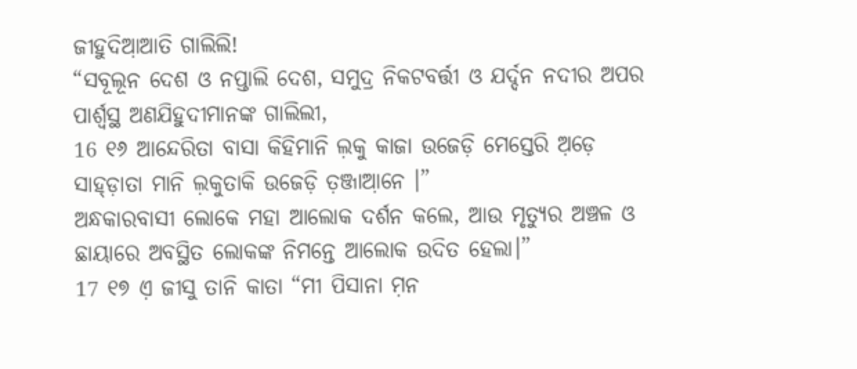ଜୀହୁଦିଆ଼ଆତି ଗାଲିଲି!
“ସବୂଲୂନ ଦେଶ ଓ ନପ୍ତାଲି ଦେଶ, ସମୁଦ୍ର ନିକଟବର୍ତ୍ତୀ ଓ ଯର୍ଦ୍ଦନ ନଦୀର ଅପର ପାର୍ଶ୍ୱସ୍ଥ ଅଣଯିହୁଦୀମାନଙ୍କ ଗାଲିଲୀ,
16 ୧୬ ଆନ୍ଦେରିତା ବାସା କିହିମାନି ଲ଼କୁ କାଜା ଉଜେଡ଼ି ମେସ୍ତେରି ଅ଼ଡ଼େ ସାହ୍ଡ଼ାତା ମାନି ଲ଼କୁତାକି ଉଜେଡ଼ି ତ଼ଞ୍ଜାଆ଼ନେ ।”
ଅନ୍ଧକାରବାସୀ ଲୋକେ ମହା ଆଲୋକ ଦର୍ଶନ କଲେ, ଆଉ ମୃତ୍ୟୁର ଅଞ୍ଚଳ ଓ ଛାୟାରେ ଅବସ୍ଥିତ ଲୋକଙ୍କ ନିମନ୍ତେ ଆଲୋକ ଉଦିତ ହେଲା।”
17 ୧୭ ଏ଼ ଜୀସୁ ତାନି କାତା “ମୀ ପିସାନା ମ଼ନ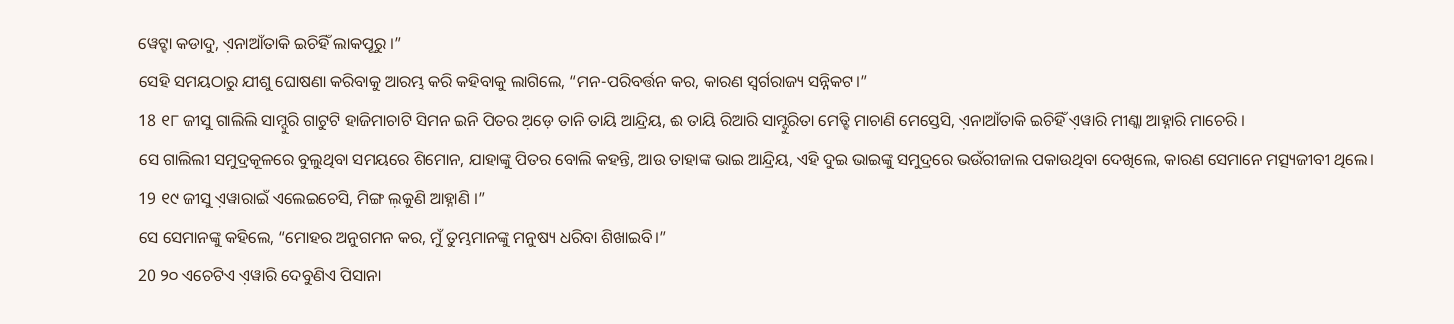ୱେଟ୍ହା କଡାଦୁ, ଏ଼ନାଆଁତାକି ଇଚିହିଁ ଲାକପୂରୁ ।”
ସେହି ସମୟଠାରୁ ଯୀଶୁ ଘୋଷଣା କରିବାକୁ ଆରମ୍ଭ କରି କହିବାକୁ ଲାଗିଲେ, “ମନ-ପରିବର୍ତ୍ତନ କର, କାରଣ ସ୍ୱର୍ଗରାଜ୍ୟ ସନ୍ନିକଟ।”
18 ୧୮ ଜୀସୁ ଗାଲିଲି ସାମ୍ଦୁରି ଗାଟୁଟି ହାଜିମାଚାଟି ସିମନ ଇନି ପିତର ଅ଼ଡ଼େ ତାନି ତାୟି ଆନ୍ଦ୍ରିୟ, ଈ ତାୟି ରିଆରି ସାମ୍ଦୁରିତା ମେତ୍ହି ମାଚାଣି ମେସ୍ତେସି, ଏ଼ନାଆଁତାକି ଇଚିହିଁ ଏ଼ୱାରି ମୀଣ୍କା ଆହ୍ନାରି ମାଚେରି ।
ସେ ଗାଲିଲୀ ସମୁଦ୍ରକୂଳରେ ବୁଲୁଥିବା ସମୟରେ ଶିମୋନ, ଯାହାଙ୍କୁ ପିତର ବୋଲି କହନ୍ତି, ଆଉ ତାହାଙ୍କ ଭାଇ ଆନ୍ଦ୍ରିୟ, ଏହି ଦୁଇ ଭାଇଙ୍କୁ ସମୁଦ୍ରରେ ଭଉଁରୀଜାଲ ପକାଉଥିବା ଦେଖିଲେ, କାରଣ ସେମାନେ ମତ୍ସ୍ୟଜୀବୀ ଥିଲେ।
19 ୧୯ ଜୀସୁ ଏ଼ୱାରାଇଁ ଏଲେଇଚେସି, ମିଙ୍ଗ ଲ଼କୁଣି ଆହ୍ନାଣି ।”
ସେ ସେମାନଙ୍କୁ କହିଲେ, “ମୋହର ଅନୁଗମନ କର, ମୁଁ ତୁମ୍ଭମାନଙ୍କୁ ମନୁଷ୍ୟ ଧରିବା ଶିଖାଇବି।”
20 ୨୦ ଏଚେଟିଏ ଏ଼ୱାରି ଦେବୁଣିଏ ପିସାନା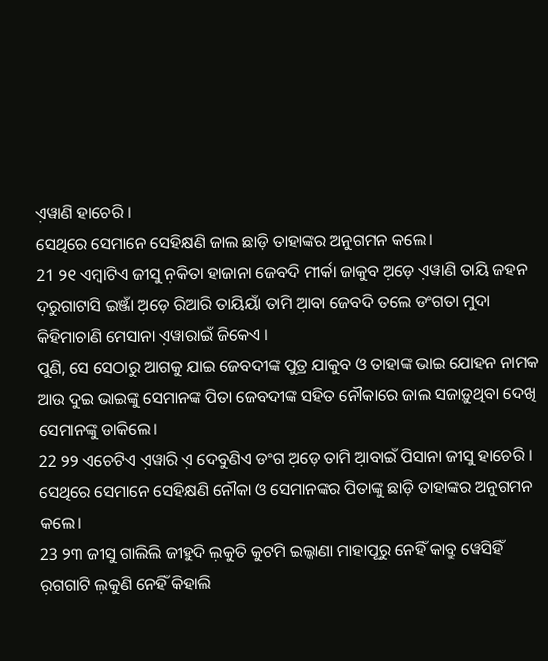ଏ଼ୱାଣି ହାଚେରି ।
ସେଥିରେ ସେମାନେ ସେହିକ୍ଷଣି ଜାଲ ଛାଡ଼ି ତାହାଙ୍କର ଅନୁଗମନ କଲେ।
21 ୨୧ ଏମ୍ବାଟିଏ ଜୀସୁ ନ଼କିତା ହାଜାନା ଜେବଦି ମୀର୍କା ଜାକୁବ ଅ଼ଡ଼େ ଏ଼ୱାଣି ତାୟି ଜହନ ଦ଼ରୁଗାଟାସି ଇଞ୍ଜାଁ ଅ଼ଡ଼େ ରିଆରି ତାୟିୟାଁ ତାମି ଆ଼ବା ଜେବଦି ତଲେ ଡଂଗତା ମୁଦା କିହିମାଚାଣି ମେସାନା ଏ଼ୱାରାଇଁ ଜିକେଏ ।
ପୁଣି, ସେ ସେଠାରୁ ଆଗକୁ ଯାଇ ଜେବଦୀଙ୍କ ପୁତ୍ର ଯାକୁବ ଓ ତାହାଙ୍କ ଭାଇ ଯୋହନ ନାମକ ଆଉ ଦୁଇ ଭାଇଙ୍କୁ ସେମାନଙ୍କ ପିତା ଜେବଦୀଙ୍କ ସହିତ ନୌକାରେ ଜାଲ ସଜାଡ଼ୁଥିବା ଦେଖି ସେମାନଙ୍କୁ ଡାକିଲେ।
22 ୨୨ ଏଚେଟିଏ ଏ଼ୱାରି ଏ଼ ଦେବୁଣିଏ ଡଂଗ ଅ଼ଡ଼େ ତାମି ଆ଼ବାଇଁ ପିସାନା ଜୀସୁ ହାଚେରି ।
ସେଥିରେ ସେମାନେ ସେହିକ୍ଷଣି ନୌକା ଓ ସେମାନଙ୍କର ପିତାଙ୍କୁ ଛାଡ଼ି ତାହାଙ୍କର ଅନୁଗମନ କଲେ।
23 ୨୩ ଜୀସୁ ଗାଲିଲି ଜୀହୁଦି ଲ଼କୁତି କୁଟମି ଇଲ୍କାଣା ମାହାପୂରୁ ନେହିଁ କାବ୍ରୁ ୱେସିହିଁ ର଼ଗଗାଟି ଲ଼କୁଣି ନେହିଁ କିହାଲି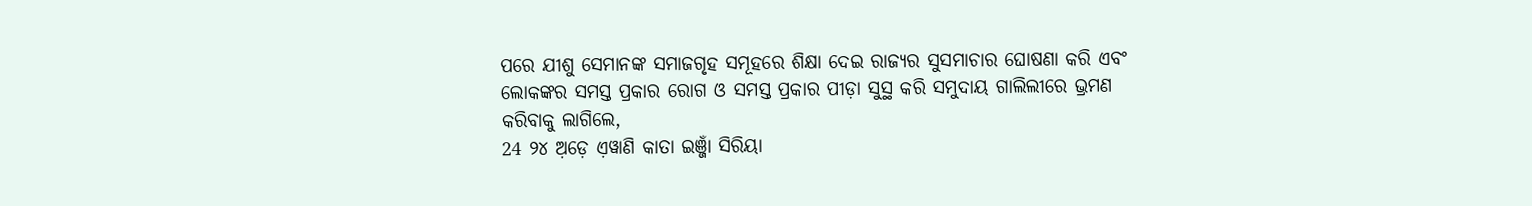ପରେ ଯୀଶୁ ସେମାନଙ୍କ ସମାଜଗୃହ ସମୂହରେ ଶିକ୍ଷା ଦେଇ ରାଜ୍ୟର ସୁସମାଚାର ଘୋଷଣା କରି ଏବଂ ଲୋକଙ୍କର ସମସ୍ତ ପ୍ରକାର ରୋଗ ଓ ସମସ୍ତ ପ୍ରକାର ପୀଡ଼ା ସୁସ୍ଥ କରି ସମୁଦାୟ ଗାଲିଲୀରେ ଭ୍ରମଣ କରିବାକୁ ଲାଗିଲେ,
24 ୨୪ ଅ଼ଡ଼େ ଏ଼ୱାଣି କାତା ଇଞ୍ଜାଁ ସିରିୟା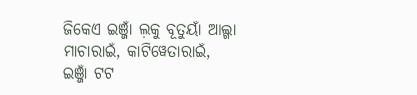ଜିକେଏ ଇଞ୍ଜାଁ ଲ଼କୁ ବୂତୁୟାଁ ଆଲ୍ଗା ମାଚାରାଇଁ, କାଟିୱେତାରାଇଁ, ଇଞ୍ଜାଁ ଟଟ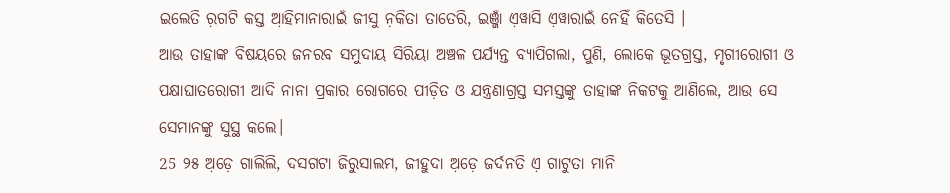ଇଲେତି ର଼ଗଟି କସ୍ତ ଆ଼ହିମାନାରାଇଁ ଜୀସୁ ନ଼କିତା ତାତେରି, ଇଞ୍ଜାଁ ଏ଼ୱାସି ଏ଼ୱାରାଇଁ ନେହିଁ କିତେସି ।
ଆଉ ତାହାଙ୍କ ବିଷୟରେ ଜନରବ ସମୁଦାୟ ସିରିୟା ଅଞ୍ଚଳ ପର୍ଯ୍ୟନ୍ତ ବ୍ୟାପିଗଲା, ପୁଣି, ଲୋକେ ଭୂତଗ୍ରସ୍ତ, ମୃଗୀରୋଗୀ ଓ ପକ୍ଷାଘାତରୋଗୀ ଆଦି ନାନା ପ୍ରକାର ରୋଗରେ ପୀଡ଼ିତ ଓ ଯନ୍ତ୍ରଣାଗ୍ରସ୍ତ ସମସ୍ତଙ୍କୁ ତାହାଙ୍କ ନିକଟକୁ ଆଣିଲେ, ଆଉ ସେ ସେମାନଙ୍କୁ ସୁସ୍ଥ କଲେ।
25 ୨୫ ଅ଼ଡ଼େ ଗାଲିଲି, ଦସଗଟା ଜିରୁସାଲମ, ଜୀହୁଦା ଅ଼ଡ଼େ ଜର୍ଦନତି ଏ଼ ଗାଟୁତା ମାନି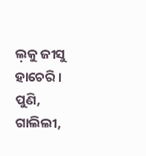ଲ଼କୁ ଜୀସୁ ହାଚେରି ।
ପୁଣି, ଗାଲିଲୀ,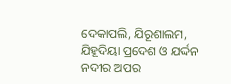ଦେକାପଲି, ଯିରୂଶାଲମ, ଯିହୂଦିୟା ପ୍ରଦେଶ ଓ ଯର୍ଦ୍ଦନ ନଦୀର ଅପର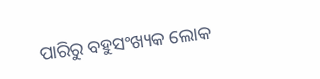ପାରିରୁ ବହୁସଂଖ୍ୟକ ଲୋକ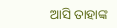ଆସି ତାହାଙ୍କ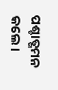ପଶ୍ଚାତ୍ଗମନ କଲେ।